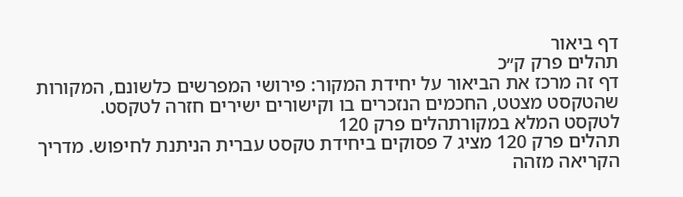דף ביאור
תהלים פרק ק״כ
דף זה מרכז את הביאור על יחידת המקור: פירושי המפרשים כלשונם, המקורות שהטקסט מצטט, החכמים הנזכרים בו וקישורים ישירים חזרה לטקסט.
לטקסט המלא במקורתהלים פרק 120
תהלים פרק 120 מציג 7 פסוקים ביחידת טקסט עברית הניתנת לחיפוש. מדריך הקריאה מזהה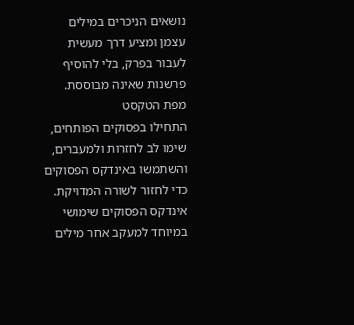נושאים הניכרים במילים עצמן ומציע דרך מעשית לעבור בפרק, בלי להוסיף פרשנות שאינה מבוססת.
מפת הטקסט
התחילו בפסוקים הפותחים, שימו לב לחזרות ולמעברים, והשתמשו באינדקס הפסוקים כדי לחזור לשורה המדויקת. אינדקס הפסוקים שימושי במיוחד למעקב אחר מילים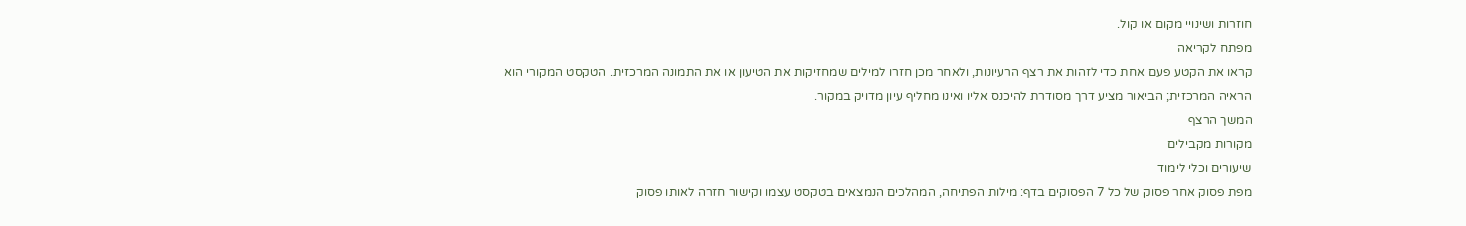חוזרות ושינויי מקום או קול.
מפתח לקריאה
קראו את הקטע פעם אחת כדי לזהות את רצף הרעיונות, ולאחר מכן חזרו למילים שמחזיקות את הטיעון או את התמונה המרכזית. הטקסט המקורי הוא הראיה המרכזית; הביאור מציע דרך מסודרת להיכנס אליו ואינו מחליף עיון מדויק במקור.
המשך הרצף
מקורות מקבילים
שיעורים וכלי לימוד
מפת פסוק אחר פסוק של כל 7 הפסוקים בדף: מילות הפתיחה, המהלכים הנמצאים בטקסט עצמו וקישור חזרה לאותו פסוק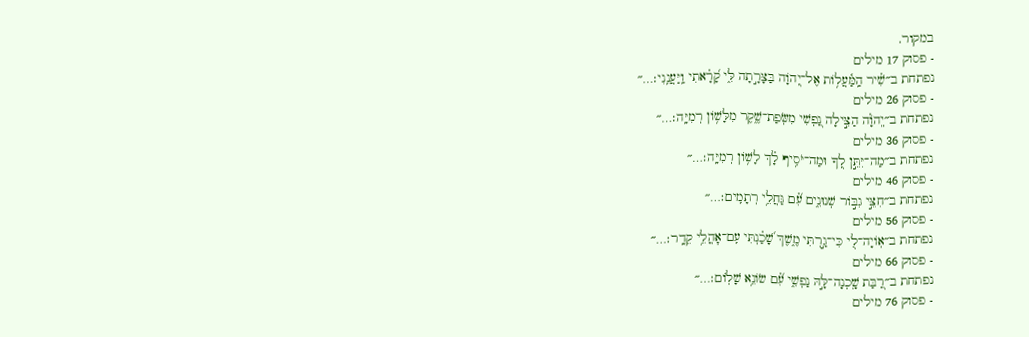במקור.
- פסוק 17 מילים
נפתחת ב״שִׁ֗יר הַֽמַּ֫עֲל֥וֹת אֶל־יְ֭הֹוָה בַּצָּרָ֣תָה לִּ֑י קָ֝רָ֗אתִי וַֽיַּעֲנֵֽנִי׃…״
- פסוק 26 מילים
נפתחת ב״יְֽהֹוָ֗ה הַצִּ֣ילָה נַ֭פְשִׁי מִשְּׂפַת־שֶׁ֑קֶר מִלָּשׁ֥וֹן רְמִיָּֽה׃…״
- פסוק 36 מילים
נפתחת ב״מַה־יִּתֵּ֣ן לְ֭ךָ וּמַה־יֹּסִ֥יף לָ֗ךְ לָשׁ֥וֹן רְמִיָּֽה׃…״
- פסוק 46 מילים
נפתחת ב״חִצֵּ֣י גִבּ֣וֹר שְׁנוּנִ֑ים עִ֝֗ם גַּחֲלֵ֥י רְתָמִֽים׃…״
- פסוק 56 מילים
נפתחת ב״אֽוֹיָה־לִ֭י כִּי־גַ֣רְתִּי מֶ֑שֶׁךְ שָׁ֝כַ֗נְתִּי עִֽם־אׇהֳלֵ֥י קֵדָֽר׃…״
- פסוק 66 מילים
נפתחת ב״רַ֭בַּת שָֽׁכְנָה־לָּ֣הּ נַפְשִׁ֑י עִ֝֗ם שׂוֹנֵ֥א שָׁלֽוֹם׃…״
- פסוק 76 מילים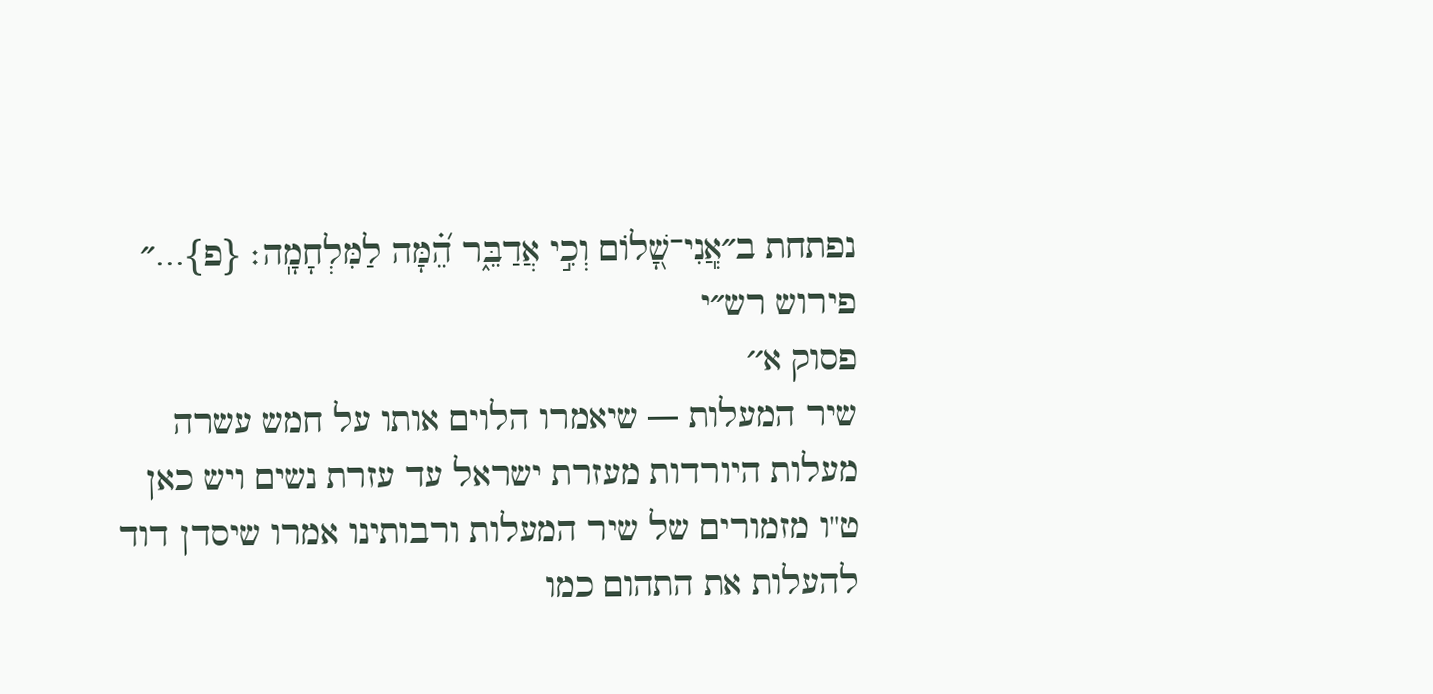נפתחת ב״אֲֽנִי־שָׁ֭לוֹם וְכִ֣י אֲדַבֵּ֑ר הֵ֝֗מָּה לַמִּלְחָמָֽה׃ {פ}…״
פירוש רש״י
פסוק א׳׳
שיר המעלות — שיאמרו הלוים אותו על חמש עשרה מעלות היורדות מעזרת ישראל עד עזרת נשים ויש כאן ט"ו מזמורים של שיר המעלות ורבותינו אמרו שיסדן דוד להעלות את התהום כמו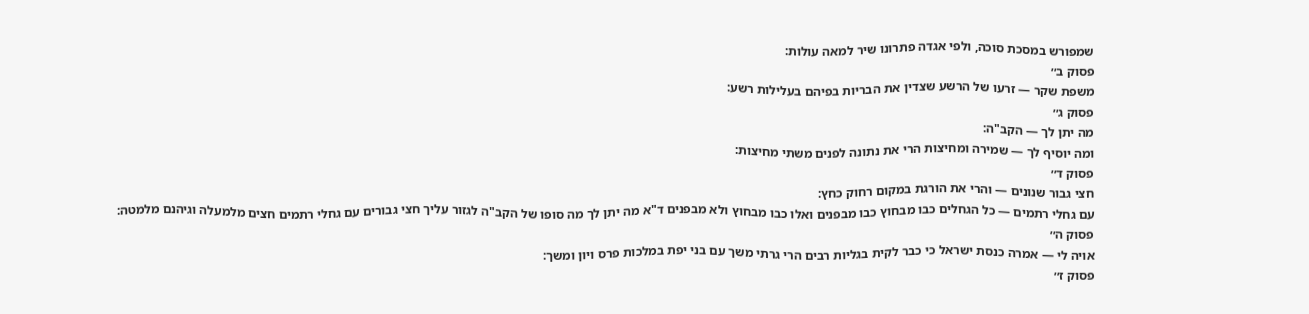שמפורש במסכת סוכה, ולפי אגדה פתרונו שיר למאה עולות:
פסוק ב׳׳
משפת שקר — זרעו של הרשע שצדין את הבריות בפיהם בעלילות רשע:
פסוק ג׳׳
מה יתן לך — הקב"ה:
ומה יוסיף לך — שמירה ומחיצות הרי את נתונה לפנים משתי מחיצות:
פסוק ד׳׳
חצי גבור שנונים — והרי את הורגת במקום רחוק כחץ:
עם גחלי רתמים — כל הגחלים כבו מבחוץ כבו מבפנים ואלו כבו מבחוץ ולא מבפנים ד"א מה יתן לך מה סופו של הקב"ה לגזור עליך חצי גבורים עם גחלי רתמים חצים מלמעלה וגיהנם מלמטה:
פסוק ה׳׳
אויה לי — אמרה כנסת ישראל כי כבר לקית בגליות רבים הרי גרתי משך עם בני יפת במלכות פרס ויון ומשך:
פסוק ז׳׳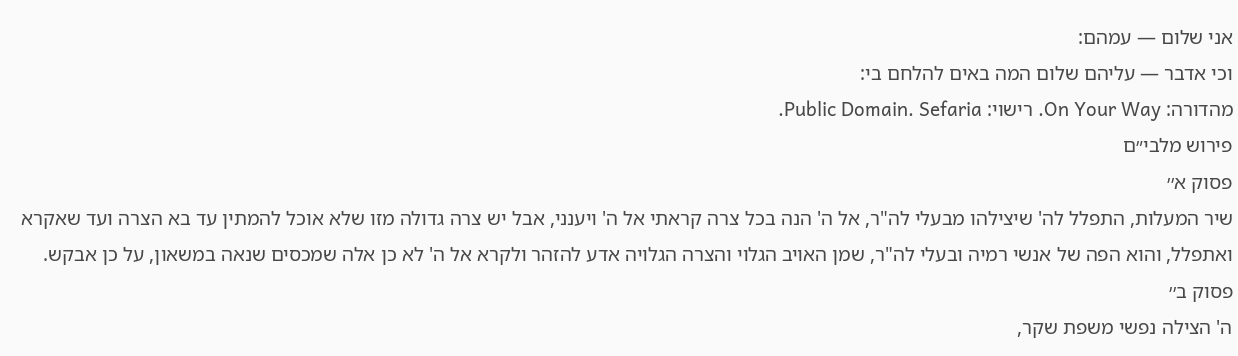אני שלום — עמהם:
וכי אדבר — עליהם שלום המה באים להלחם בי:
מהדורה: On Your Way. רישוי: Public Domain. Sefaria.
פירוש מלבי״ם
פסוק א׳׳
שיר המעלות, התפלל לה' שיצילהו מבעלי לה"ר, אל ה' הנה בכל צרה קראתי אל ה' ויענני, אבל יש צרה גדולה מזו שלא אוכל להמתין עד בא הצרה ועד שאקרא ואתפלל, והוא הפה של אנשי רמיה ובעלי לה"ר, שמן האויב הגלוי והצרה הגלויה אדע להזהר ולקרא אל ה' לא כן אלה שמכסים שנאה במשאון, על כן אבקש.
פסוק ב׳׳
ה' הצילה נפשי משפת שקר,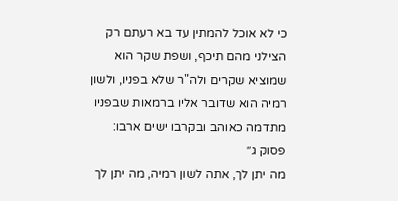כי לא אוכל להמתין עד בא רעתם רק הצילני מהם תיכף, ושפת שקר הוא שמוציא שקרים ולה"ר שלא בפניו, ולשון רמיה הוא שדובר אליו ברמאות שבפניו מתדמה כאוהב ובקרבו ישים ארבו:
פסוק ג׳׳
מה יתן לך, אתה לשון רמיה, מה יתן לך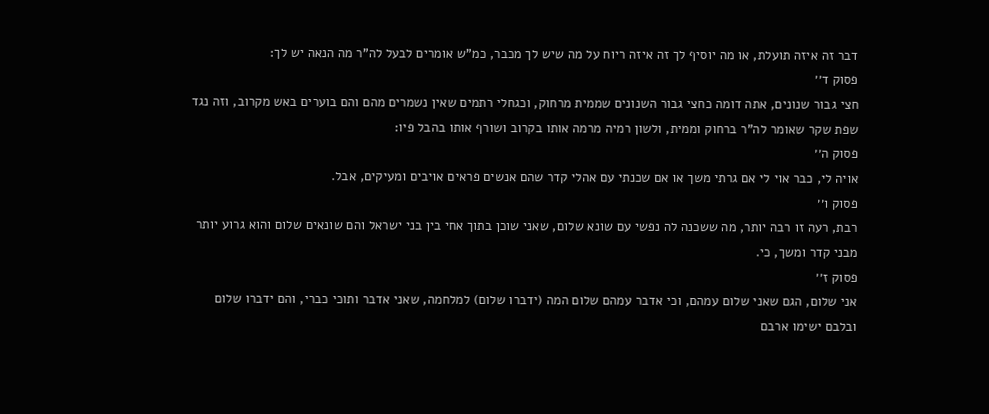דבר זה איזה תועלת, או מה יוסיף לך זה איזה ריוח על מה שיש לך מכבר, כמ"ש אומרים לבעל לה"ר מה הנאה יש לך:
פסוק ד׳׳
חצי גבור שנונים, אתה דומה כחצי גבור השנונים שממית מרחוק, וכגחלי רתמים שאין נשמרים מהם והם בוערים באש מקרוב, וזה נגד שפת שקר שאומר לה"ר ברחוק וממית, ולשון רמיה מרמה אותו בקרוב ושורף אותו בהבל פיו:
פסוק ה׳׳
אויה לי, כבר אוי לי אם גרתי משך או אם שכנתי עם אהלי קדר שהם אנשים פראים אויבים ומעיקים, אבל.
פסוק ו׳׳
רבת, רעה זו רבה יותר, מה ששכנה לה נפשי עם שונא שלום, שאני שוכן בתוך אחי בין בני ישראל והם שונאים שלום והוא גרוע יותר מבני קדר ומשך, כי.
פסוק ז׳׳
אני שלום, הגם שאני שלום עמהם, וכי אדבר עמהם שלום המה (ידברו שלום) למלחמה, שאני אדבר ותוכי כברי, והם ידברו שלום ובלבם ישימו ארבם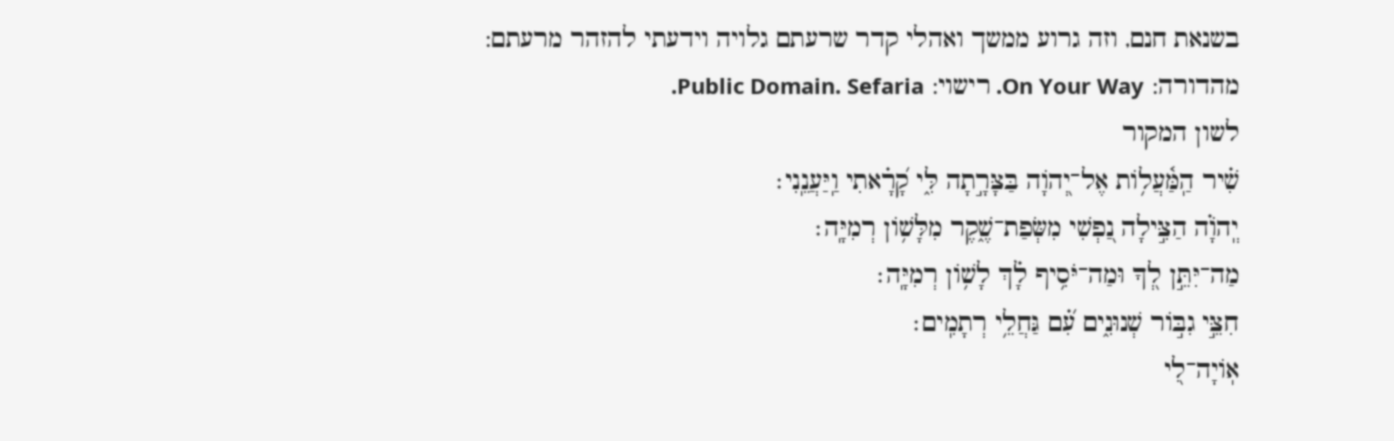בשנאת חנם, וזה גרוע ממשך ואהלי קדר שרעתם גלויה וידעתי להזהר מרעתם:
מהדורה: On Your Way. רישוי: Public Domain. Sefaria.
לשון המקור
שִׁ֗יר הַֽמַּ֫עֲל֥וֹת אֶל־יְ֭הֹוָה בַּצָּרָ֣תָה לִּ֑י קָ֝רָ֗אתִי וַֽיַּעֲנֵֽנִי׃
יְֽהֹוָ֗ה הַצִּ֣ילָה נַ֭פְשִׁי מִשְּׂפַת־שֶׁ֑קֶר מִלָּשׁ֥וֹן רְמִיָּֽה׃
מַה־יִּתֵּ֣ן לְ֭ךָ וּמַה־יֹּסִ֥יף לָ֗ךְ לָשׁ֥וֹן רְמִיָּֽה׃
חִצֵּ֣י גִבּ֣וֹר שְׁנוּנִ֑ים עִ֝֗ם גַּחֲלֵ֥י רְתָמִֽים׃
אֽוֹיָה־לִ֭י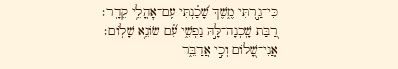כִּי־גַ֣רְתִּי מֶ֑שֶׁךְ שָׁ֝כַ֗נְתִּי עִֽם־אׇהֳלֵ֥י קֵדָֽר׃
רַ֭בַּת שָֽׁכְנָה־לָּ֣הּ נַפְשִׁ֑י עִ֝֗ם שׂוֹנֵ֥א שָׁלֽוֹם׃
אֲֽנִי־שָׁ֭לוֹם וְכִ֣י אֲדַבֵּ֑ר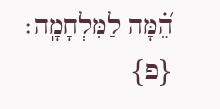הֵ֝֗מָּה לַמִּלְחָמָֽה׃ {פ}